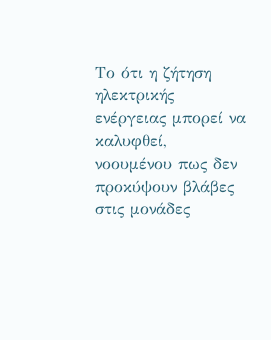Το ότι η ζήτηση ηλεκτρικής ενέργειας μπορεί να καλυφθεί, νοουμένου πως δεν προκύψουν βλάβες στις μονάδες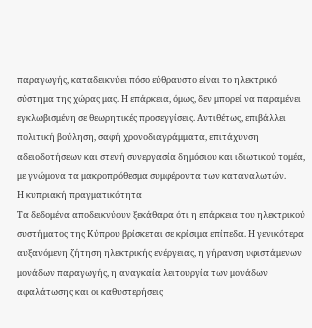παραγωγής, καταδεικνύει πόσο εύθραυστο είναι το ηλεκτρικό σύστημα της χώρας μας. Η επάρκεια, όμως, δεν μπορεί να παραμένει εγκλωβισμένη σε θεωρητικές προσεγγίσεις. Αντιθέτως, επιβάλλει πολιτική βούληση, σαφή χρονοδιαγράμματα, επιτάχυνση αδειοδοτήσεων και στενή συνεργασία δημόσιου και ιδιωτικού τομέα, με γνώμονα τα μακροπρόθεσμα συμφέροντα των καταναλωτών.
Η κυπριακή πραγματικότητα
Τα δεδομένα αποδεικνύουν ξεκάθαρα ότι η επάρκεια του ηλεκτρικού συστήματος της Κύπρου βρίσκεται σε κρίσιμα επίπεδα. Η γενικότερα αυξανόμενη ζήτηση ηλεκτρικής ενέργειας, η γήρανση υφιστάμενων μονάδων παραγωγής, η αναγκαία λειτουργία των μονάδων αφαλάτωσης και οι καθυστερήσεις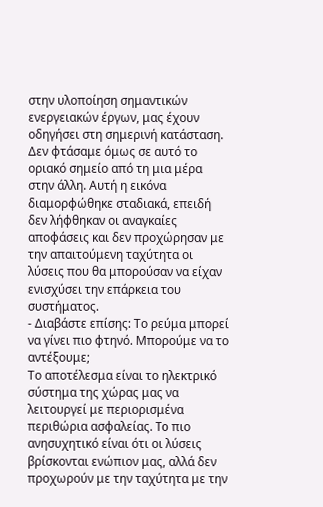στην υλοποίηση σημαντικών ενεργειακών έργων, μας έχουν οδηγήσει στη σημερινή κατάσταση.
Δεν φτάσαμε όμως σε αυτό το οριακό σημείο από τη μια μέρα στην άλλη. Αυτή η εικόνα διαμορφώθηκε σταδιακά, επειδή δεν λήφθηκαν οι αναγκαίες αποφάσεις και δεν προχώρησαν με την απαιτούμενη ταχύτητα οι λύσεις που θα μπορούσαν να είχαν ενισχύσει την επάρκεια του συστήματος.
- Διαβάστε επίσης: Το ρεύμα μπορεί να γίνει πιο φτηνό. Μπορούμε να το αντέξουμε;
Το αποτέλεσμα είναι το ηλεκτρικό σύστημα της χώρας μας να λειτουργεί με περιορισμένα περιθώρια ασφαλείας. To πιο ανησυχητικό είναι ότι οι λύσεις βρίσκονται ενώπιον μας, αλλά δεν προχωρούν με την ταχύτητα με την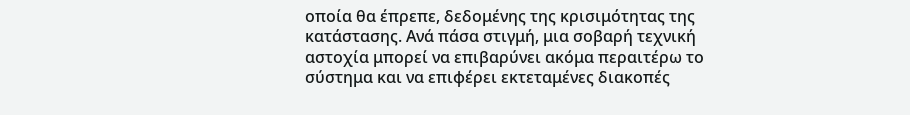οποία θα έπρεπε, δεδομένης της κρισιμότητας της κατάστασης. Ανά πάσα στιγμή, μια σοβαρή τεχνική αστοχία μπορεί να επιβαρύνει ακόμα περαιτέρω το σύστημα και να επιφέρει εκτεταμένες διακοπές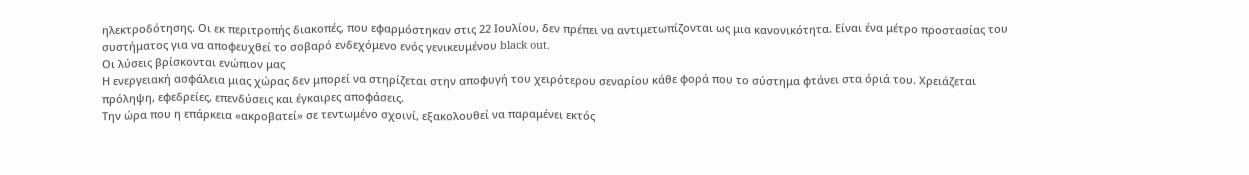ηλεκτροδότησης. Oι εκ περιτροπής διακοπές, που εφαρμόστηκαν στις 22 Ιουλίου, δεν πρέπει να αντιμετωπίζονται ως μια κανονικότητα. Είναι ένα μέτρο προστασίας του συστήματος για να αποφευχθεί το σοβαρό ενδεχόμενο ενός γενικευμένου black out.
Οι λύσεις βρίσκονται ενώπιον μας
Η ενεργειακή ασφάλεια μιας χώρας δεν μπορεί να στηρίζεται στην αποφυγή του χειρότερου σεναρίου κάθε φορά που το σύστημα φτάνει στα όριά του. Χρειάζεται πρόληψη, εφεδρείες, επενδύσεις και έγκαιρες αποφάσεις.
Την ώρα που η επάρκεια «ακροβατεί» σε τεντωμένο σχοινί, εξακολουθεί να παραμένει εκτός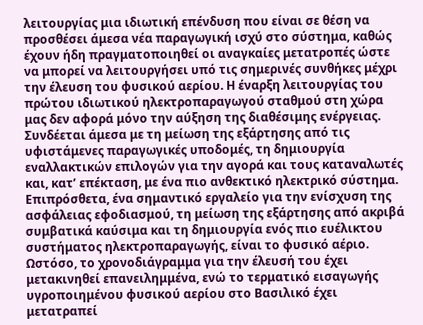λειτουργίας μια ιδιωτική επένδυση που είναι σε θέση να προσθέσει άμεσα νέα παραγωγική ισχύ στο σύστημα, καθώς έχουν ήδη πραγματοποιηθεί οι αναγκαίες μετατροπές ώστε να μπορεί να λειτουργήσει υπό τις σημερινές συνθήκες μέχρι την έλευση του φυσικού αερίου. Η έναρξη λειτουργίας του πρώτου ιδιωτικού ηλεκτροπαραγωγού σταθμού στη χώρα μας δεν αφορά μόνο την αύξηση της διαθέσιμης ενέργειας. Συνδέεται άμεσα με τη μείωση της εξάρτησης από τις υφιστάμενες παραγωγικές υποδομές, τη δημιουργία εναλλακτικών επιλογών για την αγορά και τους καταναλωτές και, κατ’ επέκταση, με ένα πιο ανθεκτικό ηλεκτρικό σύστημα.
Επιπρόσθετα, ένα σημαντικό εργαλείο για την ενίσχυση της ασφάλειας εφοδιασμού, τη μείωση της εξάρτησης από ακριβά συμβατικά καύσιμα και τη δημιουργία ενός πιο ευέλικτου συστήματος ηλεκτροπαραγωγής, είναι το φυσικό αέριο. Ωστόσο, το χρονοδιάγραμμα για την έλευσή του έχει μετακινηθεί επανειλημμένα, ενώ το τερματικό εισαγωγής υγροποιημένου φυσικού αερίου στο Βασιλικό έχει μετατραπεί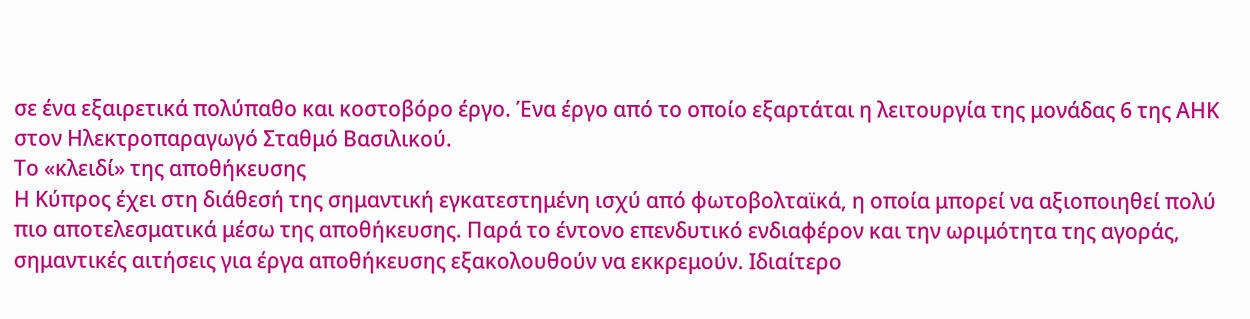σε ένα εξαιρετικά πολύπαθο και κοστοβόρο έργο. Ένα έργο από το οποίο εξαρτάται η λειτουργία της μονάδας 6 της ΑΗΚ στον Ηλεκτροπαραγωγό Σταθμό Βασιλικού.
Το «κλειδί» της αποθήκευσης
Η Κύπρος έχει στη διάθεσή της σημαντική εγκατεστημένη ισχύ από φωτοβολταϊκά, η οποία μπορεί να αξιοποιηθεί πολύ πιο αποτελεσματικά μέσω της αποθήκευσης. Παρά το έντονο επενδυτικό ενδιαφέρον και την ωριμότητα της αγοράς, σημαντικές αιτήσεις για έργα αποθήκευσης εξακολουθούν να εκκρεμούν. Ιδιαίτερο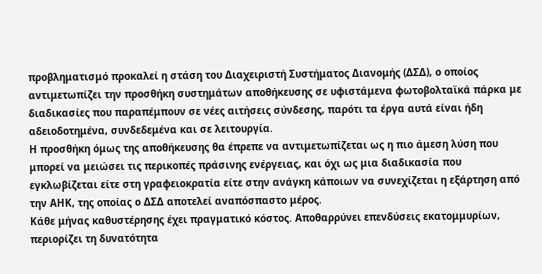προβληματισμό προκαλεί η στάση του Διαχειριστή Συστήματος Διανομής (ΔΣΔ), ο οποίος αντιμετωπίζει την προσθήκη συστημάτων αποθήκευσης σε υφιστάμενα φωτοβολταϊκά πάρκα με διαδικασίες που παραπέμπουν σε νέες αιτήσεις σύνδεσης, παρότι τα έργα αυτά είναι ήδη αδειοδοτημένα, συνδεδεμένα και σε λειτουργία.
Η προσθήκη όμως της αποθήκευσης θα έπρεπε να αντιμετωπίζεται ως η πιο άμεση λύση που μπορεί να μειώσει τις περικοπές πράσινης ενέργειας, και όχι ως μια διαδικασία που εγκλωβίζεται είτε στη γραφειοκρατία είτε στην ανάγκη κάποιων να συνεχίζεται η εξάρτηση από την ΑΗΚ, της οποίας ο ΔΣΔ αποτελεί αναπόσπαστο μέρος.
Κάθε μήνας καθυστέρησης έχει πραγματικό κόστος. Αποθαρρύνει επενδύσεις εκατομμυρίων, περιορίζει τη δυνατότητα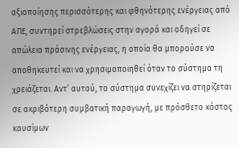αξιοποίησης περισσότερης και φθηνότερης ενέργειας από ΑΠΕ, συντηρεί στρεβλώσεις στην αγορά και οδηγεί σε απώλεια πράσινης ενέργειας, η οποία θα μπορούσε να αποθηκευτεί και να χρησιμοποιηθεί όταν το σύστημα τη χρειάζεται. Αντ’ αυτού, το σύστημα συνεχίζει να στηρίζεται σε ακριβότερη συμβατική παραγωγή, με πρόσθετο κόστος καυσίμων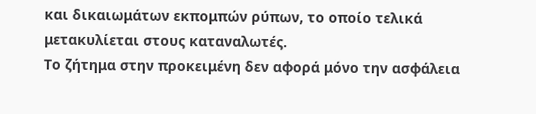και δικαιωμάτων εκπομπών ρύπων, το οποίο τελικά μετακυλίεται στους καταναλωτές.
Το ζήτημα στην προκειμένη δεν αφορά μόνο την ασφάλεια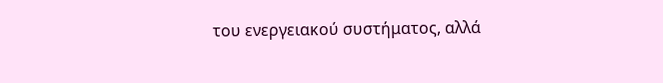του ενεργειακού συστήματος, αλλά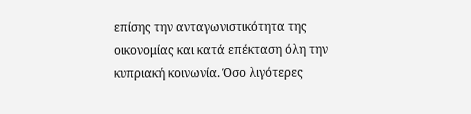επίσης την ανταγωνιστικότητα της οικονομίας και κατά επέκταση όλη την κυπριακή κοινωνία. Όσο λιγότερες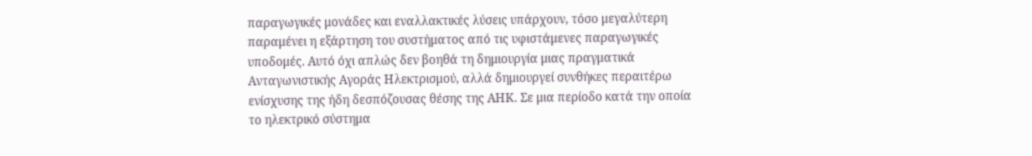παραγωγικές μονάδες και εναλλακτικές λύσεις υπάρχουν, τόσο μεγαλύτερη παραμένει η εξάρτηση του συστήματος από τις υφιστάμενες παραγωγικές υποδομές. Αυτό όχι απλώς δεν βοηθά τη δημιουργία μιας πραγματικά Ανταγωνιστικής Αγοράς Ηλεκτρισμού, αλλά δημιουργεί συνθήκες περαιτέρω ενίσχυσης της ήδη δεσπόζουσας θέσης της ΑΗΚ. Σε μια περίοδο κατά την οποία το ηλεκτρικό σύστημα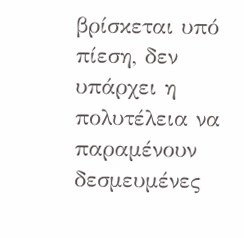βρίσκεται υπό πίεση, δεν υπάρχει η πολυτέλεια να παραμένουν δεσμευμένες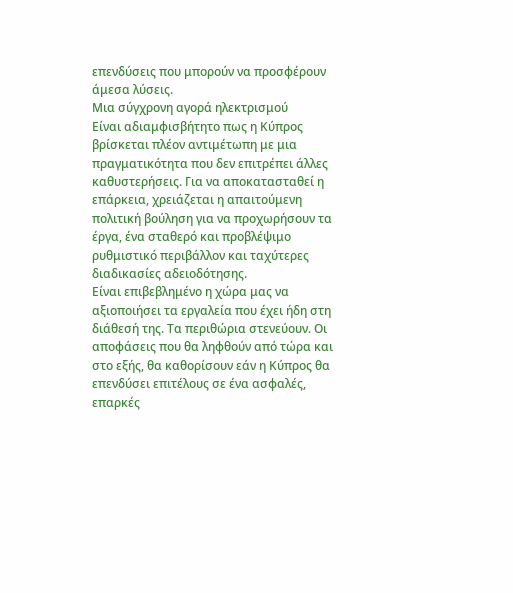επενδύσεις που μπορούν να προσφέρουν άμεσα λύσεις.
Μια σύγχρονη αγορά ηλεκτρισμού
Είναι αδιαμφισβήτητο πως η Κύπρος βρίσκεται πλέον αντιμέτωπη με μια πραγματικότητα που δεν επιτρέπει άλλες καθυστερήσεις. Για να αποκατασταθεί η επάρκεια, χρειάζεται η απαιτούμενη πολιτική βούληση για να προχωρήσουν τα έργα, ένα σταθερό και προβλέψιμο ρυθμιστικό περιβάλλον και ταχύτερες διαδικασίες αδειοδότησης.
Είναι επιβεβλημένο η χώρα μας να αξιοποιήσει τα εργαλεία που έχει ήδη στη διάθεσή της. Τα περιθώρια στενεύουν. Οι αποφάσεις που θα ληφθούν από τώρα και στο εξής, θα καθορίσουν εάν η Κύπρος θα επενδύσει επιτέλους σε ένα ασφαλές, επαρκές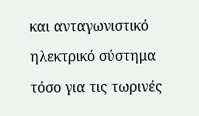και ανταγωνιστικό ηλεκτρικό σύστημα τόσο για τις τωρινές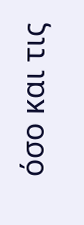όσο και τις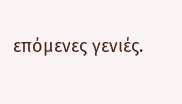επόμενες γενιές.